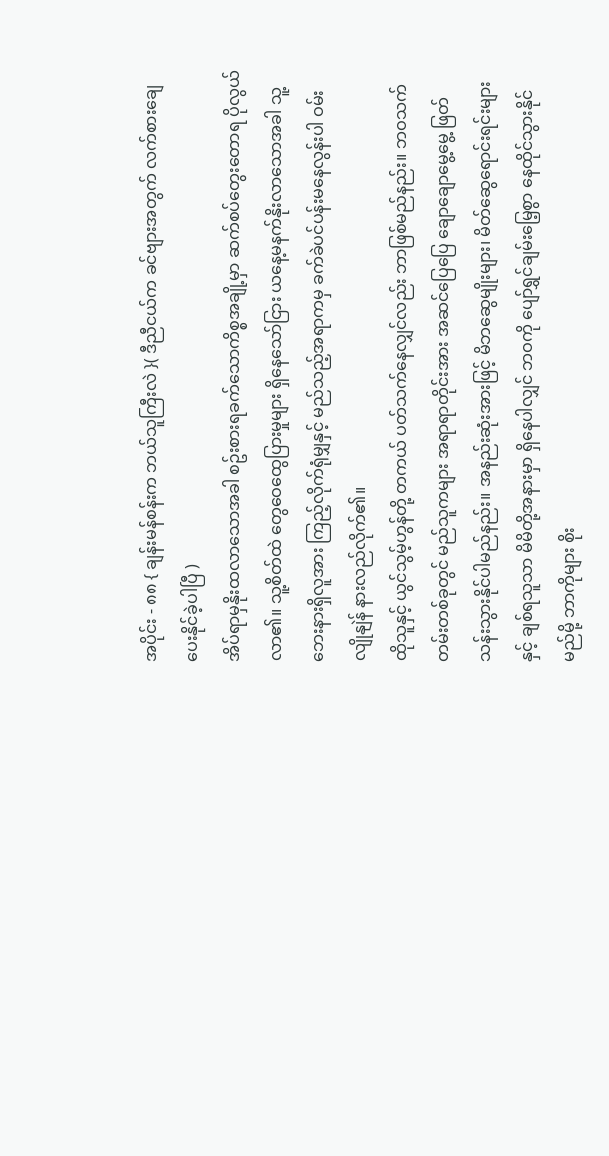အပိုင်း - ၈၈ { ချန်းမန်စန်းက ဘယ်သူကြီးလဲ }( ဒီညီငယ်က ခင်ဗျားအတွက် လက်စားချေပေးနိုင်ခဲ့ပါပြီ )
အိပ်ရာမှနိုးထလာသောအခါ စဥ်းစားရခက်သောကိစ္စအချို့မှာ ဆက်စပ်တွေးတောရ ပိုလွယ်လာ၏။ သူ့စိတ်ထဲ တွေဝေထွေပြားမှုများ ရှိနေသော်ငြား ယနေ့မနက်နိုးလာသောအခါ သူ့ဘေးနားရှိလူအား ကြည့်လိုက်ရုံမျှနှင့် မည်သည့်အရာကမှ ခက်ခဲပင်ပန်းမနေလွန်းပါ ဝမ်းလျိုနျဲန် နားလည်လိုက်၏။
ထိုသူနှင့် ယွင်သွမ့်ဟွန်တို့ တကယ် ပတ်သက်နေလျှင်လည်း ဘာဖြစ်မည်နည်း။ ဘဝသက်တမ်းတစ်ခုတွင် မည်သူကများ အရာရာတိုင်းအား အဆင်ပြေပြေ ချောချောမွေ့မွေ့ ဖြတ်သန်းသွားနိုင်ပါမည်နည်း။ အနည်းဆုံးအားဖြင့် မိဘဆွေမျိုးများ၊ မိတ်ဆွေရောင်းရင်းများနှင့် ချစ်ရသူသာ မိမိတို့အနားမှာ ရှိနေပါလျှင် ဘဝကို ပျော်ရွှင်ချမ်းမြေ့စွာ နေထိုင်သွားနိုင်မည်မို့ ဘာကိုများ စိုး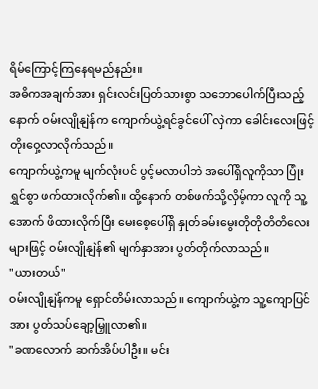ရိမ်ကြောင့်ကြနေရမည်နည်း။
အဓိကအချက်အား ရှင်းလင်းပြတ်သားစွာ သဘောပေါက်ပြီးသည့်နောက် ဝမ်းလျိုနျဲန်က ကျောက်ယွဲ့ရင်ခွင်ပေါ် လှဲကာ ခေါင်းလေးဖြင့် တိုးဝှေ့လာလိုက်သည်။
ကျောက်ယွဲ့ကမူ မျက်လုံးပင် ပွင့်မလာပါဘဲ အပေါ်ရှိလူကိုသာ ပြုံးရွှင်စွာ ဖက်ထားလိုက်၏။ ထို့နောက် တစ်ဖက်သို့လှိမ့်ကာ လူကို သူ့အောက် ဖိထားလိုက်ပြီး မေးစေ့ပေါ်ရှိ နှုတ်ခမ်းမွေးတိုတိုတိတိလေးများဖြင့် ဝမ်းလျိုနျဲန်၏ မျက်နှာအား ပွတ်တိုက်လာသည်။
"ယားတယ်"
ဝမ်းလျိုနျဲန်ကမူ ရှောင်တိမ်းလာသည်။ ကျောက်ယွဲ့က သူ့ကျောပြင်အား ပွတ်သပ်ချော့မြှူလာ၏။
"ခဏလောက် ဆက်အိပ်ပါဦး။ မင်း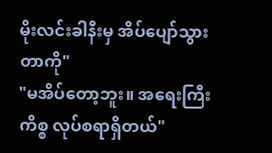မိုးလင်းခါနီးမှ အိပ်ပျော်သွားတာကို"
"မအိပ်တော့ဘူး။ အရေးကြီးကိစ္စ လုပ်စရာရှိတယ်"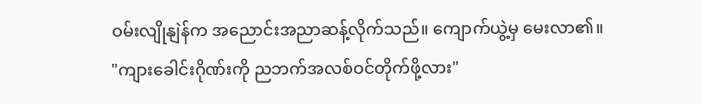ဝမ်းလျိုနျဲန်က အညောင်းအညာဆန့်လိုက်သည်။ ကျောက်ယွဲ့မှ မေးလာ၏။
"ကျားခေါင်းဂိုဏ်းကို ညဘက်အလစ်ဝင်တိုက်ဖို့လား"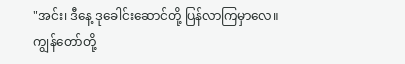"အင်း၊ ဒီနေ့ ဒုခေါင်းဆောင်တို့ ပြန်လာကြမှာလေ။ ကျွန်တော်တို့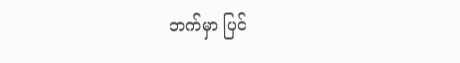ဘက်မှာ ပြင်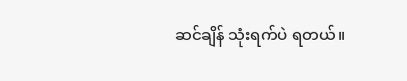ဆင်ချိန် သုံးရက်ပဲ ရတယ်။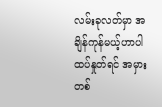လမ်းခုလတ်မှာ အချိန်ကုန်မယ့်ဟာပါ ထပ်နှုတ်ရင် အမှားတစ်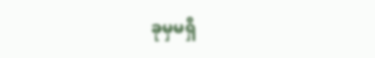ခုမှမရှိ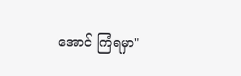အောင် ကြံရမှာ"